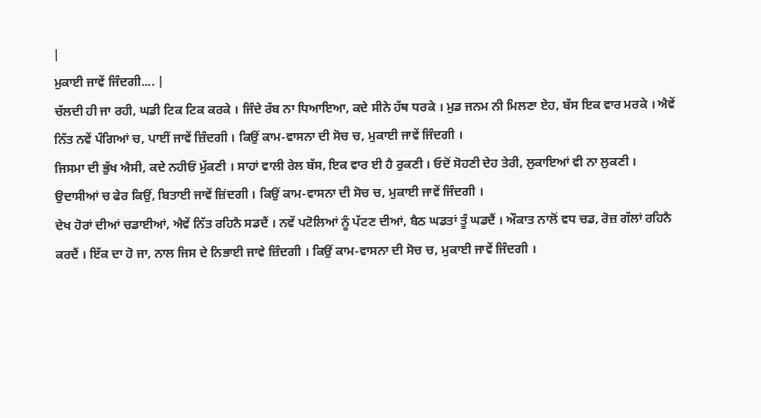|
ਮੁਕਾਈ ਜਾਵੇਂ ਜਿੰਦਗੀ.... |
ਚੱਲਦੀ ਹੀ ਜਾ ਰਹੀ, ਘਡੀ ਟਿਕ ਟਿਕ ਕਰਕੇ । ਜਿੰਦੇ ਰੱਬ ਨਾ ਧਿਆਇਆ, ਕਦੇ ਸੀਨੇ ਹੱਥ ਧਰਕੇ । ਮੁਡ ਜਨਮ ਨੀ ਮਿਲਣਾ ਏਹ, ਬੱਸ ਇਕ ਵਾਰ ਮਰਕੇ । ਐਵੇਂ ਨਿੱਤ ਨਵੇਂ ਪੰਗਿਆਂ ਚ, ਪਾਈਂ ਜਾਵੇਂ ਜ਼ਿੰਦਗੀ । ਕਿਉਂ ਕਾਮ-ਵਾਸਨਾ ਦੀ ਸੋਚ ਚ, ਮੁਕਾਈ ਜਾਵੇਂ ਜਿੰਦਗੀ ।
ਜਿਸਮਾ ਦੀ ਭੁੱਖ ਐਸੀ, ਕਦੇ ਨਹੀਓਂ ਮੁੱਕਣੀ । ਸਾਹਾਂ ਵਾਲੀ ਰੇਲ ਬੱਸ, ਇਕ ਵਾਰ ਈ ਹੈ ਰੁਕਣੀ । ਓਦੋਂ ਸੋਹਣੀ ਦੇਹ ਤੇਰੀ, ਲੁਕਾਇਆਂ ਵੀ ਨਾ ਲੁਕਣੀ । ਉਦਾਸੀਆਂ ਚ ਫੇਰ ਕਿਉਂ, ਬਿਤਾਈ ਜਾਵੇਂ ਜ਼ਿਂਦਗੀ । ਕਿਉਂ ਕਾਮ-ਵਾਸਨਾ ਦੀ ਸੋਚ ਚ, ਮੁਕਾਈ ਜਾਵੇਂ ਜਿੰਦਗੀ ।
ਦੇਖ ਹੋਰਾਂ ਦੀਆਂ ਚਡਾਈਆਂ, ਐਵੇਂ ਨਿੱਤ ਰਹਿਨੈ ਸਡਦੈਂ । ਨਵੇਂ ਪਟੋਲਿਆਂ ਨੂੰ ਪੱਟਣ ਦੀਆਂ, ਬੈਠ ਘਡਤਾਂ ਤੂੰ ਘਡਦੈਂ । ਔਕਾਤ ਨਾਲੋਂ ਵਧ ਚਡ, ਰੋਜ਼ ਗੱਲਾਂ ਰਹਿਨੈ ਕਰਦੈਂ । ਇੱਕ ਦਾ ਹੋ ਜਾ, ਨਾਲ ਜਿਸ ਦੇ ਨਿਭਾਈ ਜਾਵੇ ਜ਼ਿੰਦਗੀ । ਕਿਉਂ ਕਾਮ-ਵਾਸਨਾ ਦੀ ਸੋਚ ਚ, ਮੁਕਾਈ ਜਾਵੇਂ ਜਿੰਦਗੀ ।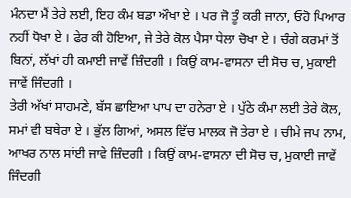ਮੰਨਦਾ ਮੈਂ ਤੇਰੇ ਲਈ, ਇਹ ਕੰਮ ਬਡਾ ਔਖਾ ਏ । ਪਰ ਜੋ ਤੂੰ ਕਰੀ ਜਾਨਾ, ਓਹੋ ਪਿਆਰ ਨਹੀਂ ਧੋਖਾ ਏ । ਫੇਰ ਕੀ ਹੋਇਆ, ਜੇ ਤੇਰੇ ਕੋਲ ਪੈਸਾ ਧੇਲਾ ਚੋਖਾ ਏ । ਚੰਗੇ ਕਰਮਾਂ ਤੋਂ ਬਿਨਾਂ, ਲੱਖਾਂ ਹੀ ਕਮਾਈ ਜਾਵੇਂ ਜ਼ਿੰਦਗੀ । ਕਿਉਂ ਕਾਮ-ਵਾਸਨਾ ਦੀ ਸੋਚ ਚ, ਮੁਕਾਈ ਜਾਵੇਂ ਜਿੰਦਗੀ ।
ਤੇਰੀ ਅੱਖਾਂ ਸਾਹਮਣੇ, ਬੱਸ ਛਾਇਆ ਪਾਪ ਦਾ ਹਨੇਰਾ ਏ । ਪੁੱਠੇ ਕੰਮਾ ਲਈ ਤੇਰੇ ਕੋਲ, ਸਮਾਂ ਵੀ ਬਥੇਰਾ ਏ । ਭੁੱਲ ਗਿਆਂ, ਅਸਲ ਵਿੱਚ ਮਾਲਕ ਜੋ ਤੇਰਾ ਏ । ਚੀਮੇ ਜਪ ਨਾਮ, ਆਖਰ ਨਾਲ ਸਾਂਈ ਜਾਵੇ ਜ਼ਿੰਦਗੀ । ਕਿਉਂ ਕਾਮ-ਵਾਸਨਾ ਦੀ ਸੋਚ ਚ, ਮੁਕਾਈ ਜਾਵੇਂ ਜਿੰਦਗੀ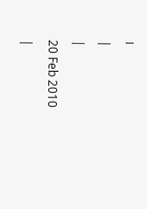।
|
|
20 Feb 2010
|